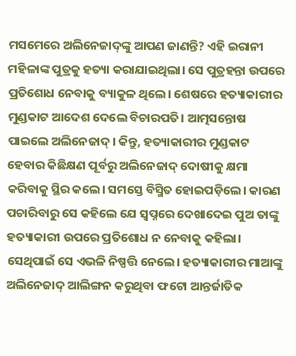ମସମେରେ ଅଲିନେଜାଦ୍‌ଙ୍କୁ ଆପଣ ଜାଣନ୍ତି? ଏହି ଇରାନୀ ମହିଳାଙ୍କ ପୁତ୍ରକୁ ହତ୍ୟା କରାଯାଇଥିଲା। ସେ ପୁତ୍ରହନ୍ତା ଉପରେ ପ୍ରତିଶୋଧ ନେବାକୁ ବ୍ୟାକୁଳ ଥିଲେ। ଶେଷରେ ହତ୍ୟାକାରୀର ମୁଣ୍ଡକାଟ ଆଦେଶ ଦେଲେ ବିଚାରପତି। ଆତ୍ମସନ୍ତୋଷ ପାଇଲେ ଅଲିନେଜାଦ୍‌। କିନ୍ତୁ, ହତ୍ୟାକାରୀର ମୁଣ୍ଡକାଟ ହେବାର କିଛିକ୍ଷଣ ପୂର୍ବରୁ ଅଲିନେଜାଦ୍‌ ଦୋଷୀକୁ କ୍ଷମା କରିବାକୁ ସ୍ଥିର କଲେ। ସମସ୍ତେ ବିସ୍ମିତ ହୋଇପଡ଼ିଲେ। କାରଣ ପଚାରିବାରୁ ସେ କହିଲେ ଯେ ସ୍ବପ୍ନରେ ଦେଖାଦେଇ ପୁଅ ତାଙ୍କୁ ହତ୍ୟାକାରୀ ଉପରେ ପ୍ରତିଶୋଧ ନ ନେବାକୁ କହିଲା। ସେଥିପାଇଁ ସେ ଏଭଳି ନିଷ୍ପତ୍ତି ନେଲେ। ହତ୍ୟାକାରୀର ମାଆଙ୍କୁ ଅଲିନେଜାଦ୍‌ ଆଲିଙ୍ଗନ କରୁଥିବା ଫଟୋ ଆନ୍ତର୍ଜାତିକ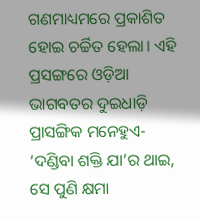ଗଣମାଧ୍ୟମରେ ପ୍ରକାଶିତ ହୋଇ ଚର୍ଚ୍ଚିତ ହେଲା। ଏହି ପ୍ରସଙ୍ଗରେ ଓଡ଼ିଆ ଭାଗବତର ଦୁଇଧାଡ଼ି ପ୍ରାସଙ୍ଗିକ ମନେହୁଏ- ‘ଦଣ୍ଡିବା ଶକ୍ତି ଯା’ର ଥାଇ, ସେ ପୁଣି କ୍ଷମା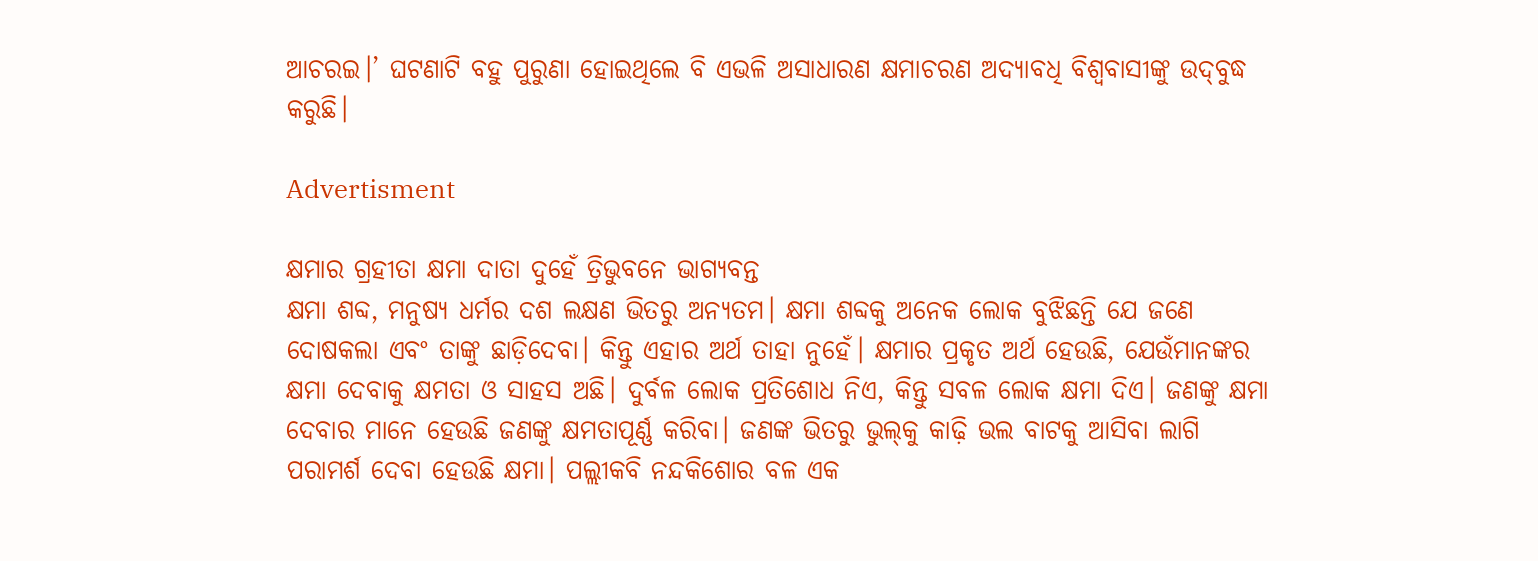ଆଚରଇ।’ ଘଟଣାଟି ବହୁ ପୁରୁଣା ହୋଇଥିଲେ ବି ଏଭଳି ଅସାଧାରଣ କ୍ଷମାଚରଣ ଅଦ୍ୟାବଧି ବିଶ୍ବବାସୀଙ୍କୁ ଉଦ୍‌ବୁଦ୍ଧ କରୁଛି।

Advertisment

କ୍ଷମାର ଗ୍ରହୀତା କ୍ଷମା ଦାତା ଦୁହେଁ ତ୍ରିଭୁବନେ ଭାଗ୍ୟବନ୍ତ
କ୍ଷମା ଶବ୍ଦ, ମନୁଷ୍ୟ ଧର୍ମର ଦଶ ଲକ୍ଷଣ ଭିତରୁ ଅନ୍ୟତମ। କ୍ଷମା ଶବ୍ଦକୁ ଅନେକ ଲୋକ ବୁଝିଛନ୍ତି ଯେ ଜଣେ ଦୋଷକଲା ଏବଂ ତାଙ୍କୁ ଛାଡ଼ିଦେବା। କିନ୍ତୁ ଏହାର ଅର୍ଥ ତାହା ନୁହେଁ। କ୍ଷମାର ପ୍ରକୃତ ଅର୍ଥ ହେଉଛି, ଯେଉଁମାନଙ୍କର କ୍ଷମା ଦେବାକୁ କ୍ଷମତା ଓ ସାହସ ଅଛି। ଦୁର୍ବଳ ଲୋକ ପ୍ରତିଶୋଧ ନିଏ, କିନ୍ତୁ ସବଳ ଲୋକ କ୍ଷମା ଦିଏ। ଜଣଙ୍କୁ କ୍ଷମା ଦେବାର ମାନେ ହେଉଛି ଜଣଙ୍କୁ କ୍ଷମତାପୂର୍ଣ୍ଣ କରିବା। ଜଣଙ୍କ ଭିତରୁ ଭୁଲ୍‌କୁ କାଢ଼ି ଭଲ ବାଟକୁ ଆସିବା ଲାଗି ପରାମର୍ଶ ଦେବା ହେଉଛି କ୍ଷମା। ପଲ୍ଲୀକବି ନନ୍ଦକିଶୋର ବଳ ଏକ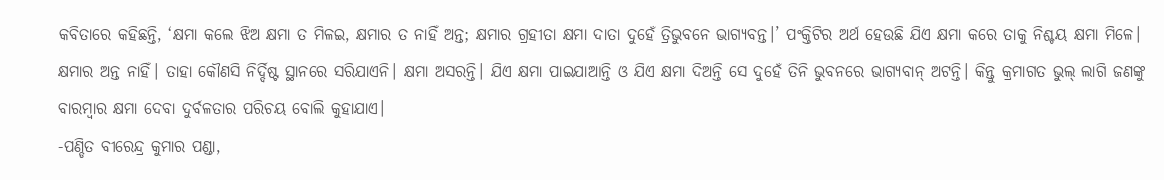କବିତାରେ କହିଛନ୍ତି, ‘କ୍ଷମା କଲେ ଝିଅ କ୍ଷମା ତ ମିଳଇ, କ୍ଷମାର ତ ନାହିଁ ଅନ୍ତ; କ୍ଷମାର ଗ୍ରହୀତା କ୍ଷମା ଦାତା ଦୁହେଁ ତ୍ରିଭୁବନେ ଭାଗ୍ୟବନ୍ତ।’ ପଂକ୍ତିଟିର ଅର୍ଥ ହେଉଛି ଯିଏ କ୍ଷମା କରେ ତାକୁ ନିଶ୍ଚୟ କ୍ଷମା ମିଳେ। କ୍ଷମାର ଅନ୍ତ ନାହିଁ। ତାହା କୌଣସି ନିର୍ଦ୍ଦିଷ୍ଟ ସ୍ଥାନରେ ସରିଯାଏନି। କ୍ଷମା ଅସରନ୍ତି। ଯିଏ କ୍ଷମା ପାଇଯାଆନ୍ତି ଓ ଯିଏ କ୍ଷମା ଦିଅନ୍ତି ସେ ଦୁହେଁ ତିନି ଭୁବନରେ ଭାଗ୍ୟବାନ୍‌ ଅଟନ୍ତି। କିନ୍ତୁ କ୍ରମାଗତ ଭୁଲ୍‌ ଲାଗି ଜଣଙ୍କୁ ବାରମ୍ବାର କ୍ଷମା ଦେବା ଦୁର୍ବଳତାର ପରିଚୟ ବୋଲି କୁହାଯାଏ।
-ପଣ୍ଡିତ ବୀରେନ୍ଦ୍ର କୁମାର ପଣ୍ଡା,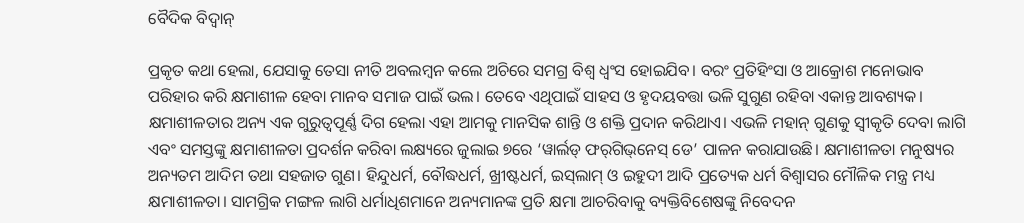ବୈଦିକ ବିଦ୍ବାନ୍‌

ପ୍ରକୃତ କଥା ହେଲା, ଯେସାକୁ ତେସା ନୀତି ଅବଲମ୍ବନ କଲେ ଅଚିରେ ସମଗ୍ର ବିଶ୍ବ ଧ୍ବଂସ ହୋଇଯିବ। ବରଂ ପ୍ରତିହିଂସା ଓ ଆକ୍ରୋଶ ମନୋଭାବ ପରିହାର କରି କ୍ଷମାଶୀଳ ହେବା ମାନବ ସମାଜ ପାଇଁ ଭଲ। ତେବେ ଏଥିପାଇଁ ସାହସ ଓ ହୃଦୟବତ୍ତା ଭଳି ସୁଗୁଣ ରହିବା ଏକାନ୍ତ ଆବଶ୍ୟକ। କ୍ଷମାଶୀଳତାର ଅନ୍ୟ ଏକ ଗୁରୁତ୍ବପୂର୍ଣ୍ଣ ଦିଗ ହେଲା ଏହା ଆମକୁ ମାନସିକ ଶାନ୍ତି ଓ ଶକ୍ତି ପ୍ରଦାନ କରିଥାଏ। ଏଭଳି ମହାନ୍‌ ଗୁଣକୁ ସ୍ବୀକୃତି ଦେବା ଲାଗି ଏବଂ ସମସ୍ତଙ୍କୁ କ୍ଷମାଶୀଳତା ପ୍ରଦର୍ଶନ କରିବା ଲକ୍ଷ୍ୟରେ ଜୁଲାଇ ୭ରେ ‘ୱାର୍ଲଡ୍‌ ଫର୍‌ଗିଭ୍‌ନେସ୍‌ ଡେ’ ପାଳନ କରାଯାଉଛି। କ୍ଷମାଶୀଳତା ମନୁଷ୍ୟର ଅନ୍ୟତମ ଆଦିମ ତଥା ସହଜାତ ଗୁଣ। ହିନ୍ଦୁଧର୍ମ, ବୌଦ୍ଧଧର୍ମ, ଖ୍ରୀଷ୍ଟଧର୍ମ, ଇସ୍‌ଲାମ୍‌ ଓ ଇହୁଦୀ ଆଦି ପ୍ରତ୍ୟେକ ଧର୍ମ ବିଶ୍ବାସର ମୌଳିକ ମନ୍ତ୍ର ମଧ୍ୟ କ୍ଷମାଶୀଳତା। ସାମଗ୍ରିକ ମଙ୍ଗଳ ଲାଗି ଧର୍ମାଧିଶମାନେ ଅନ୍ୟମାନଙ୍କ ପ୍ରତି କ୍ଷମା ଆଚରିବାକୁ ବ୍ୟକ୍ତିବିଶେଷଙ୍କୁ ନିବେଦନ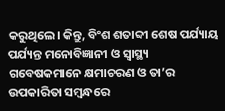କରୁଥିଲେ। କିନ୍ତୁ, ବିଂଶ ଶତାବ୍ଦୀ ଶେଷ ପର୍ଯ୍ୟାୟ ପର୍ଯ୍ୟନ୍ତ ମନୋବିଜ୍ଞାନୀ ଓ ସ୍ବାସ୍ଥ୍ୟ ଗବେଷକମାନେ କ୍ଷମାଚରଣ ଓ ତା’ର ଉପକାରିତା ସମ୍ବନ୍ଧରେ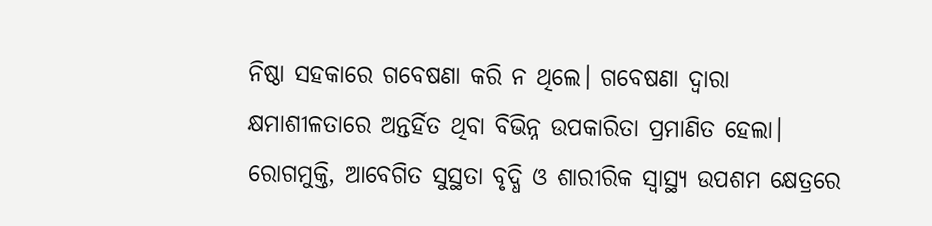ନିଷ୍ଠା ସହକାରେ ଗବେଷଣା କରି ନ ଥିଲେ। ଗବେଷଣା ଦ୍ବାରା କ୍ଷମାଶୀଳତାରେ ଅନ୍ତର୍ହିତ ଥିବା ବିଭିନ୍ନ ଉପକାରିତା ପ୍ରମାଣିତ ହେଲା। ରୋଗମୁକ୍ତି, ଆବେଗିତ ସୁସ୍ଥତା ବୃଦ୍ଧି ଓ ଶାରୀରିକ ସ୍ବାସ୍ଥ୍ୟ ଉପଶମ କ୍ଷେତ୍ରରେ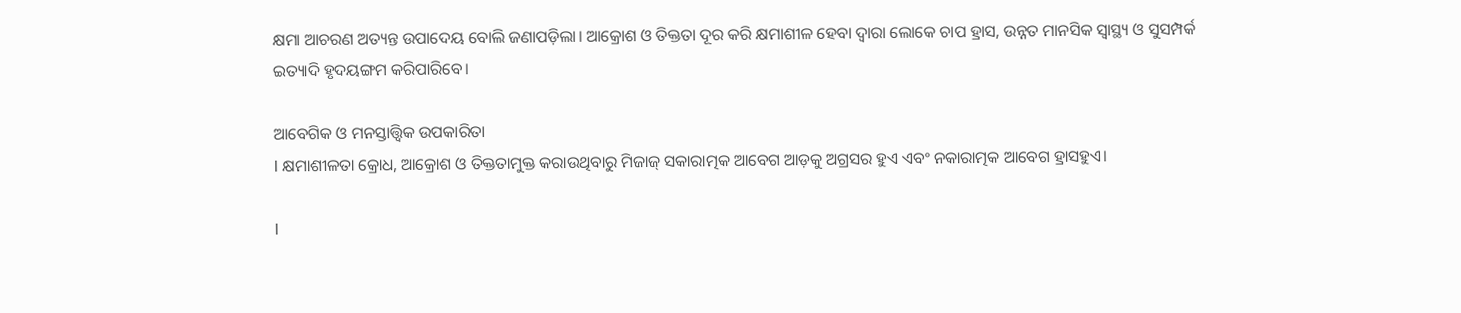କ୍ଷମା ଆଚରଣ ଅତ୍ୟନ୍ତ ଉପାଦେୟ ବୋଲି ଜଣାପଡ଼ିଲା। ଆକ୍ରୋଶ ଓ ତିକ୍ତତା ଦୂର କରି କ୍ଷମାଶୀଳ ହେବା ଦ୍ବାରା ଲୋକେ ଚାପ ହ୍ରାସ, ଉନ୍ନତ ମାନସିକ ସ୍ବାସ୍ଥ୍ୟ ଓ ସୁସମ୍ପର୍କ ଇତ୍ୟାଦି ହୃଦୟଙ୍ଗମ କରିପାରିବେ।

ଆବେଗିକ ଓ ମନସ୍ତାତ୍ତ୍ବିକ ଉପକାରିତା
l କ୍ଷମାଶୀଳତା କ୍ରୋଧ, ଆକ୍ରୋଶ ଓ ତିକ୍ତତାମୁକ୍ତ କରାଉଥିବାରୁ ମିଜାଜ୍‌ ସକାରାତ୍ମକ ଆବେଗ ଆଡ଼କୁ ଅଗ୍ରସର ହୁଏ ଏବଂ ନକାରାତ୍ମକ ଆବେଗ ହ୍ରାସହୁଏ।

l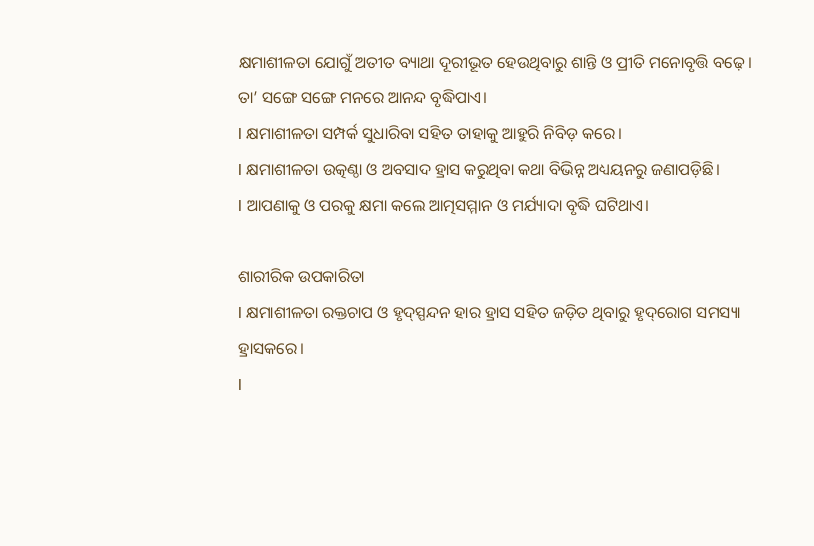କ୍ଷମାଶୀଳତା ଯୋଗୁଁ ଅତୀତ ବ୍ୟାଥା ଦୂରୀଭୂତ ହେଉଥିବାରୁ ଶାନ୍ତି ଓ ପ୍ରୀତି ମନୋବୃତ୍ତି ବଢ଼େ। ତା’ ସଙ୍ଗେ ସଙ୍ଗେ ମନରେ ଆନନ୍ଦ ବୃଦ୍ଧିପାଏ।
l କ୍ଷମାଶୀଳତା ସମ୍ପର୍କ ସୁଧାରିବା ସହିତ ତାହାକୁ ଆହୁରି ନିବିଡ଼ କରେ।
l କ୍ଷମାଶୀଳତା ଉତ୍କଣ୍ଠା ଓ ଅବସାଦ ହ୍ରାସ କରୁଥିବା କଥା ବିଭିନ୍ନ ଅଧ୍ୟୟନରୁ ଜଣାପଡ଼ିଛି।
l ଆପଣାକୁ ଓ ପରକୁ କ୍ଷମା କଲେ ଆତ୍ମସମ୍ମାନ ଓ ମର୍ଯ୍ୟାଦା ବୃଦ୍ଧି ଘଟିଥାଏ।

ଶାରୀରିକ ଉପକାରିତା
l କ୍ଷମାଶୀଳତା ରକ୍ତଚାପ ଓ ହୃଦ୍‌ସ୍ପନ୍ଦନ ହାର ହ୍ରାସ ସହିତ ଜଡ଼ିତ ଥିବାରୁ ହୃଦ୍‌ରୋଗ ସମସ୍ୟା ହ୍ରାସକରେ।
l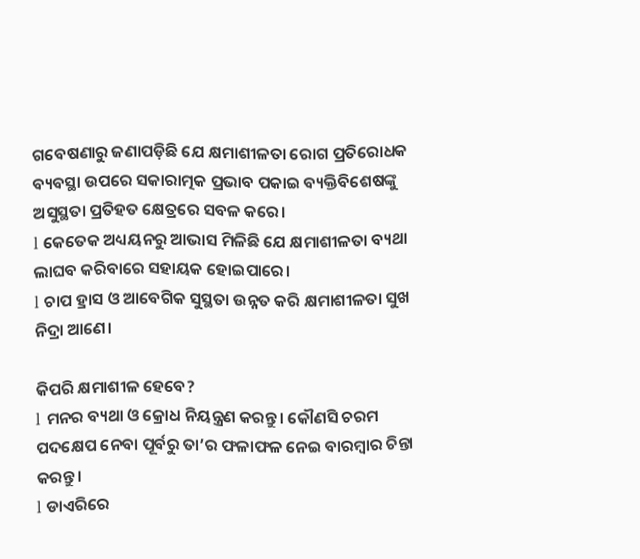ଗବେଷଣାରୁ ଜଣାପଡ଼ିଛି ଯେ କ୍ଷମାଶୀଳତା ରୋଗ ପ୍ରତିରୋଧକ ବ୍ୟବସ୍ଥା ଉପରେ ସକାରାତ୍ମକ ପ୍ରଭାବ ପକାଇ ବ୍ୟକ୍ତିବିଶେଷଙ୍କୁ ଅସୁସ୍ଥତା ପ୍ରତିହତ କ୍ଷେତ୍ରରେ ସବଳ କରେ।
l କେତେକ ଅଧ୍ୟୟନରୁ ଆଭାସ ମିଳିଛି ଯେ କ୍ଷମାଶୀଳତା ବ୍ୟଥା ଲାଘବ କରିବାରେ ସହାୟକ ହୋଇପାରେ।
l ଚାପ ହ୍ରାସ ଓ ଆବେଗିକ ସୁସ୍ଥତା ଉନ୍ନତ କରି କ୍ଷମାଶୀଳତା ସୁଖ ନିଦ୍ରା ଆଣେ।

କିପରି କ୍ଷମାଶୀଳ ହେବେ?
l ମନର ବ୍ୟଥା ଓ କ୍ରୋଧ ନିୟନ୍ତ୍ରଣ କରନ୍ତୁ। କୌଣସି ଚରମ ପଦକ୍ଷେପ ନେବା ପୂର୍ବରୁ ତା’ର ଫଳାଫଳ ନେଇ ବାରମ୍ବାର ଚିନ୍ତା କରନ୍ତୁ।
l ଡାଏରିରେ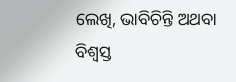ଲେଖି, ଭାବିଚିନ୍ତି ଅଥବା ବିଶ୍ବସ୍ତ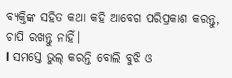ବ୍ୟକ୍ତିଙ୍କ ସହିତ କଥା କହି ଆବେଗ ପରିପ୍ରକାଶ କରନ୍ତୁ, ଚାପି ରଖନ୍ତୁ ନାହିଁ।
l ସମସ୍ତେ ଭୁଲ୍‌ କରନ୍ତି ବୋଲି ବୁଝି ଓ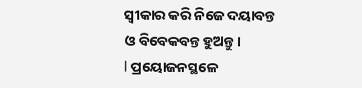ସ୍ବୀକାର କରି ନିଜେ ଦୟାବନ୍ତ ଓ ବିବେକବନ୍ତ ହୁଅନ୍ତୁ।
l ପ୍ରୟୋଜନସ୍ଥଳେ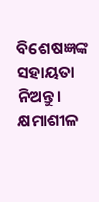ବିଶେଷଜ୍ଞଙ୍କ ସହାୟତା ନିଅନ୍ତୁ। କ୍ଷମାଶୀଳ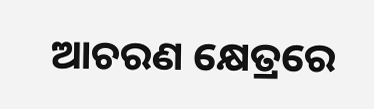ଆଚରଣ କ୍ଷେତ୍ରରେ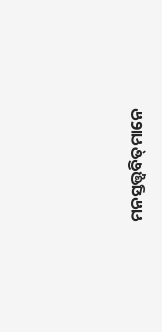ମନସ୍ତତ୍ତ୍ବବିତ୍‌ମାନେ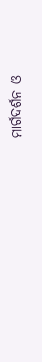ମାର୍ଗଦର୍ଶନ ଓ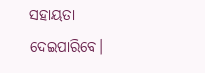ସହାୟତା ଦେଇପାରିବେ।